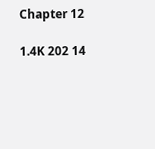Chapter 12

1.4K 202 14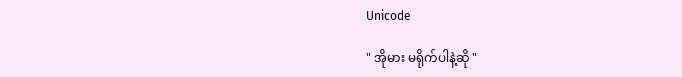Unicode

" အိုမား မရိုက်ပါနဲ့ဆို "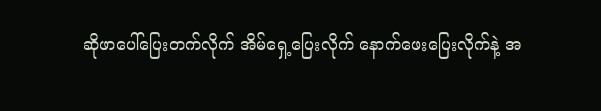ဆိုဖာပေါ်ပြေးတက်လိုက် အိမ်ရှေ့ပြေးလိုက် နောက်ဖေးပြေးလိုက်နဲ့ အ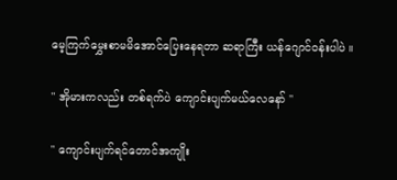မေ့ကြက်မွှေးစာမမိအောင်ပြေးနေရတာ ဆရာကြီး ယန်ဂျောင်ဝန်းပါပဲ ။

" အိုမားကလည်း တစ်ရက်ပဲ ကျောင်းပျက်မယ်လေနော် "

" ကျောင်းပျက်ရင်တောင်အကျိုး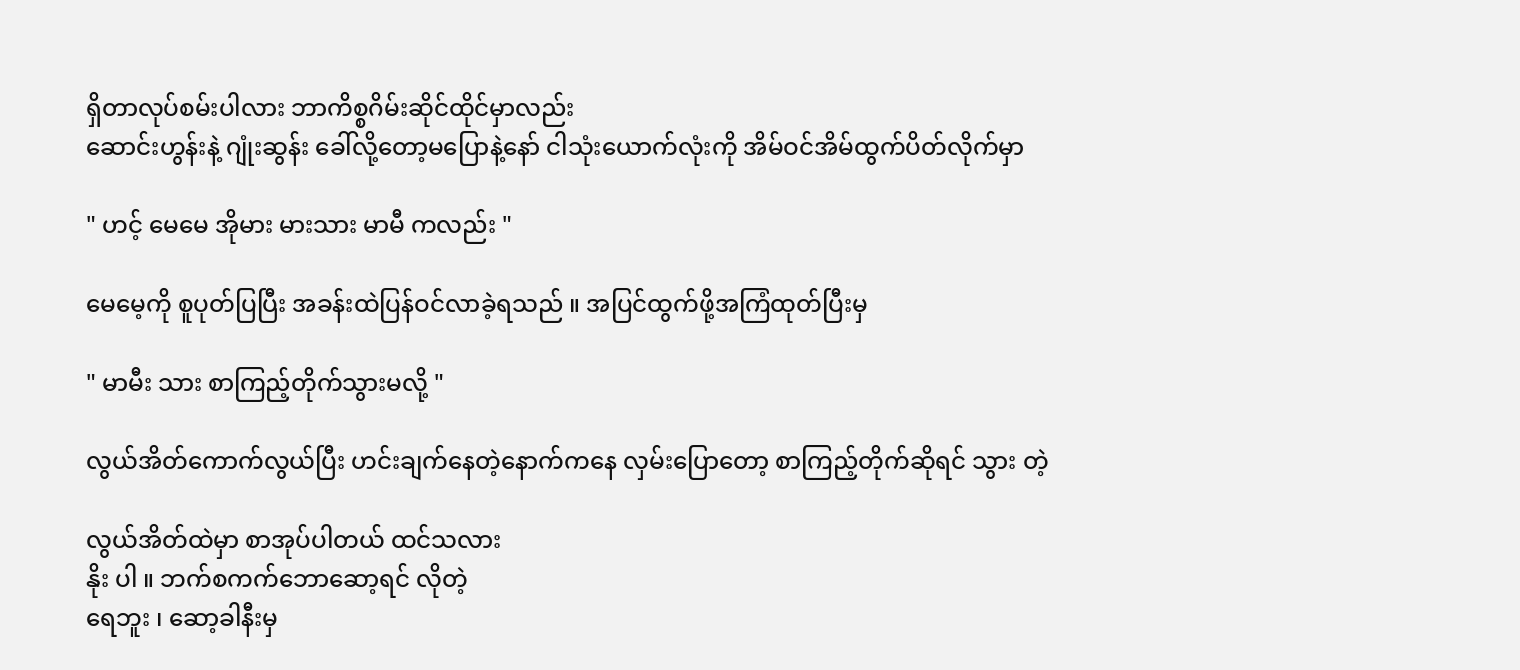ရှိတာလုပ်စမ်းပါလား ဘာကိစ္စဂိမ်းဆိုင်ထိုင်မှာလည်း
ဆောင်းဟွန်းနဲ့ ဂျုံးဆွန်း ခေါ်လို့တော့မပြောနဲ့နော် ငါသုံးယောက်လုံးကို အိမ်ဝင်အိမ်ထွက်ပိတ်လိုက်မှာ

" ဟင့် မေမေ အိုမား မားသား မာမီ ကလည်း "

မေမေ့ကို စူပုတ်ပြပြီး အခန်းထဲပြန်ဝင်လာခဲ့ရသည် ။ အပြင်ထွက်ဖို့အကြံထုတ်ပြီးမှ

" မာမီး သား စာကြည့်တိုက်သွားမလို့ "

လွယ်အိတ်ကောက်လွယ်ပြီး ဟင်းချက်နေတဲ့နောက်ကနေ လှမ်းပြောတော့ စာကြည့်တိုက်ဆိုရင် သွား တဲ့

လွယ်အိတ်ထဲမှာ စာအုပ်ပါတယ် ထင်သလား
နိုး ပါ ။ ဘက်စကက်ဘောဆော့ရင် လိုတဲ့
ရေဘူး ၊ ဆော့ခါနီးမှ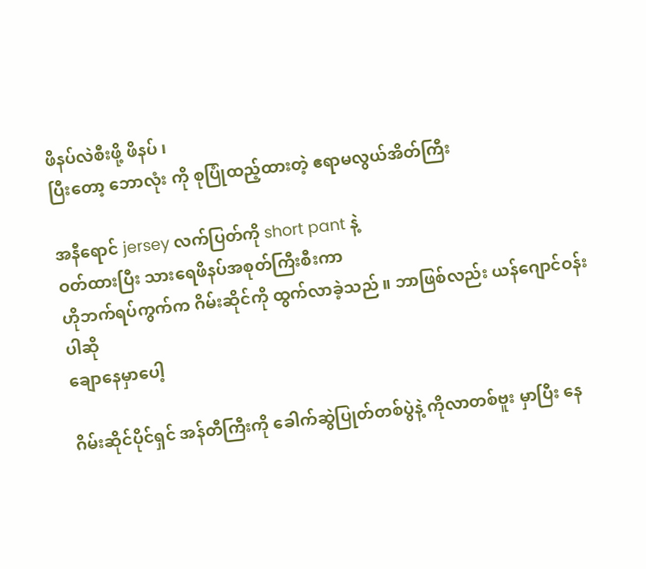ဖိနပ်လဲစီးဖို့ ဖိနပ် ၊
ပြီးတော့ ဘောလုံး ကို စုပြုံထည့်ထားတဲ့ ဧရာမလွယ်အိတ်ကြီး

အနီရောင် jersey လက်ပြတ်ကို short pant နဲ့
ဝတ်ထားပြီး သားရေဖိနပ်အစုတ်ကြီးစီးကာ
ဟိုဘက်ရပ်ကွက်က ဂိမ်းဆိုင်ကို ထွက်လာခဲ့သည် ။ ဘာဖြစ်လည်း ယန်ဂျောင်ဝန်းပါဆို
ချောနေမှာပေါ့

ဂိမ်းဆိုင်ပိုင်ရှင် အန်တီကြီးကို ခေါက်ဆွဲပြုတ်တစ်ပွဲနဲ့ ကိုလာတစ်ဗူး မှာပြီး နေ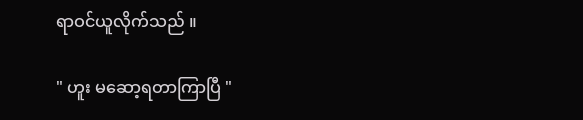ရာဝင်ယူလိုက်သည် ။

" ဟူး မဆော့ရတာကြာပြီ "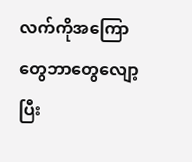လက်ကိုအကြောတွေဘာတွေလျော့ပြီး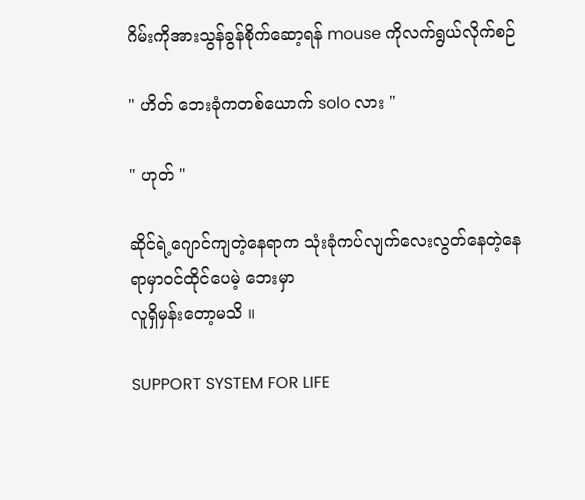ဂိမ်းကိုအားသွန်ခွန်စိုက်ဆော့ရန် mouse ကိုလက်ရွယ်လိုက်စဉ်

" ဟိတ် ဘေးခုံကတစ်ယောက် solo လား "

" ဟုတ် "

ဆိုင်ရဲ့ဂျောင်ကျတဲ့နေရာက သုံးခုံကပ်လျက်လေးလွတ်နေတဲ့နေရာမှာဝင်ထိုင်ပေမဲ့ ဘေးမှာ
လူရှိမှန်းတော့မသိ ။

SUPPORT SYSTEM FOR LIFE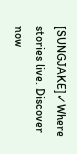[SUNGJAKE]✓Where stories live. Discover now